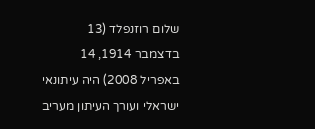שלום רוזנפלד (13 בדצמבר 1914, 14 באפריל 2008) היה עיתונאי ישראלי ועורך העיתון מעריב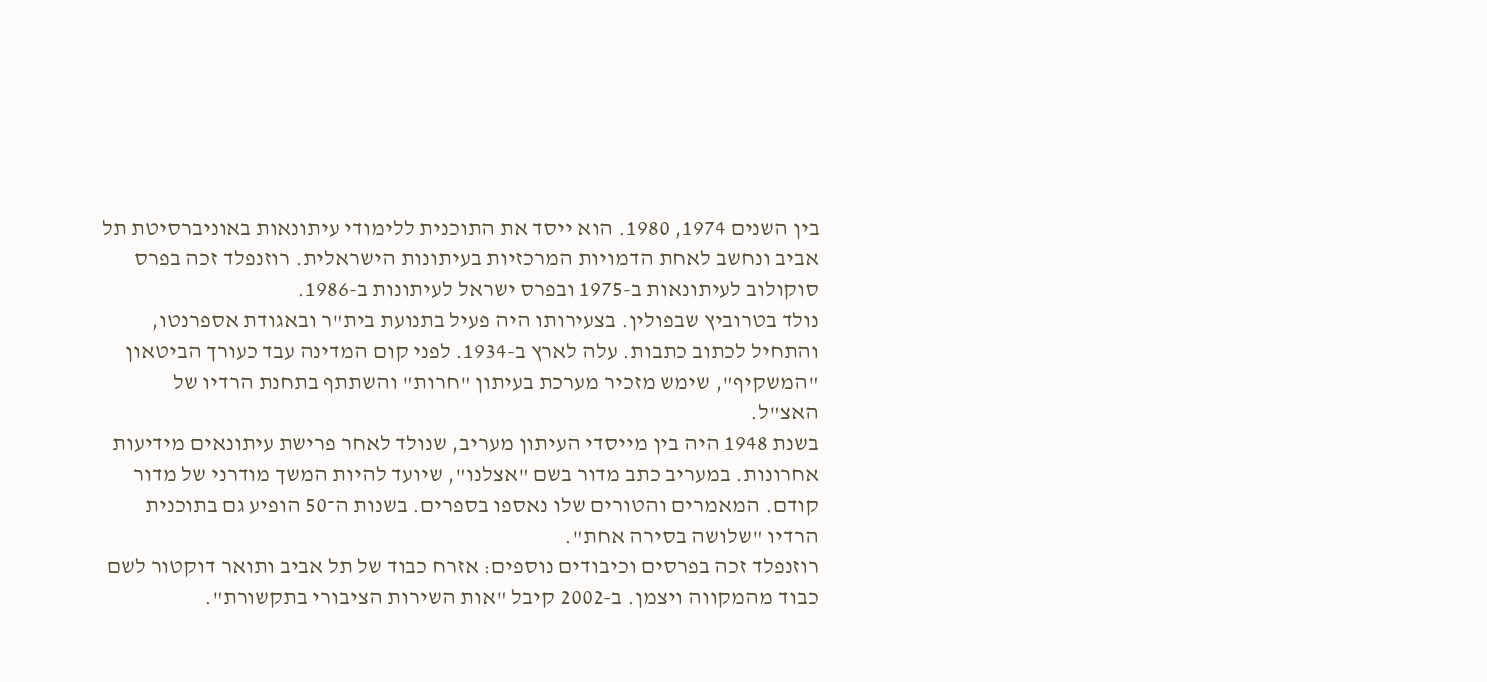בין השנים 1974, 1980. הוא ייסד את התוכנית ללימודי עיתונאות באוניברסיטת תל אביב ונחשב לאחת הדמויות המרכזיות בעיתונות הישראלית. רוזנפלד זכה בפרס סוקולוב לעיתונאות ב-1975 ובפרס ישראל לעיתונות ב-1986.
נולד בטרוביץ שבפולין. בצעירותו היה פעיל בתנועת בית"ר ובאגודת אספרנטו, והתחיל לכתוב כתבות. עלה לארץ ב-1934. לפני קום המדינה עבד כעורך הביטאון "המשקיף", שימש מזכיר מערכת בעיתון "חרות" והשתתף בתחנת הרדיו של האצ"ל.
בשנת 1948 היה בין מייסדי העיתון מעריב, שנולד לאחר פרישת עיתונאים מידיעות אחרונות. במעריב כתב מדור בשם "אצלנו", שיועד להיות המשך מודרני של מדור קודם. המאמרים והטורים שלו נאספו בספרים. בשנות ה־50 הופיע גם בתוכנית הרדיו "שלושה בסירה אחת".
רוזנפלד זכה בפרסים וכיבודים נוספים: אזרח כבוד של תל אביב ותואר דוקטור לשם כבוד מהמקווה ויצמן. ב-2002 קיבל "אות השירות הציבורי בתקשורת".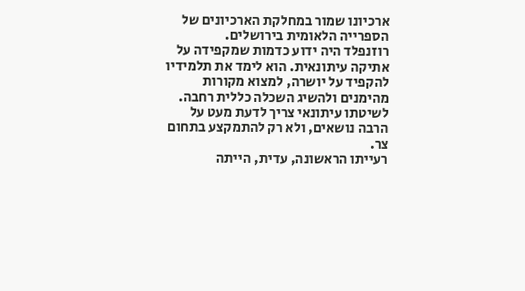ארכיונו שמור במחלקת הארכיונים של הספרייה הלאומית בירושלים.
רוזנפלד היה ידוע כדמות שמקפידה על אתיקה עיתונאית. הוא לימד את תלמידיו להקפיד על יושרה, למצוא מקורות מהימנים ולהשיג השכלה כללית רחבה. לשיטתו עיתונאי צריך לדעת מעט על הרבה נושאים, ולא רק להתמקצע בתחום צר.
רעייתו הראשונה, עדית, הייתה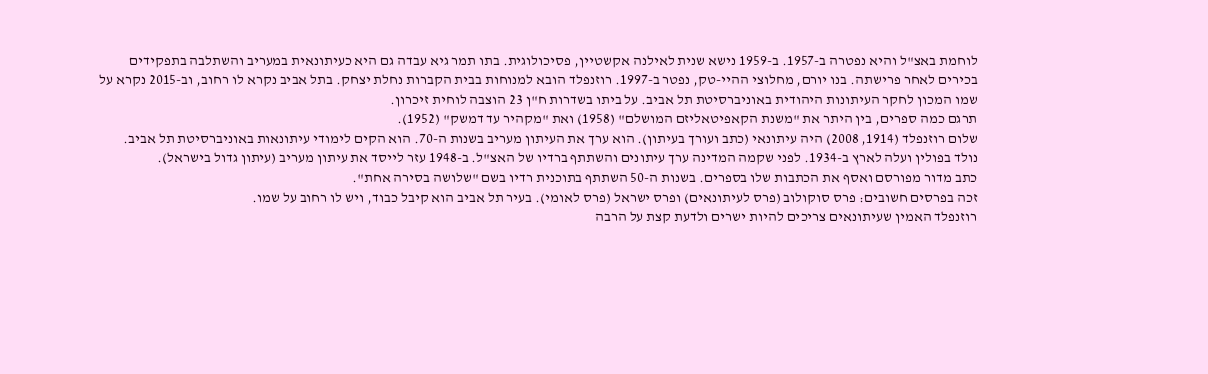לוחמת באצ"ל והיא נפטרה ב-1957. ב-1959 נישא שנית לאילנה אקשטיין, פסיכולוגית. בתו תמר גיא עבדה גם היא כעיתונאית במעריב והשתלבה בתפקידים בכירים לאחר פרישתה. בנו יורם, מחלוצי ההיי-טק, נפטר ב-1997. רוזנפלד הובא למנוחות בבית הקברות נחלת יצחק. בתל אביב נקרא לו רחוב, וב-2015 נקרא על שמו המכון לחקר העיתונות היהודית באוניברסיטת תל אביב. על ביתו בשדרות ח"ן 23 הוצבה לוחית זיכרון.
תרגם כמה ספרים, בין היתר את "משנת הקאפיטאליזם המושלם" (1958) ואת "מקהיר עד דמשק" (1952).
שלום רוזנפלד (1914, 2008) היה עיתונאי (כתב ועורך בעיתון). הוא ערך את העיתון מעריב בשנות ה-70. הוא הקים לימודי עיתונאות באוניברסיטת תל אביב.
נולד בפולין ועלה לארץ ב-1934. לפני שקמה המדינה ערך עיתונים והשתתף ברדיו של האצ"ל. ב-1948 עזר לייסד את עיתון מעריב (עיתון גדול בישראל).
כתב מדור מפורסם ואסף את הכתבות שלו בספרים. בשנות ה-50 השתתף בתוכנית רדיו בשם "שלושה בסירה אחת".
זכה בפרסים חשובים: פרס סוקולוב (פרס לעיתונאים) ופרס ישראל (פרס לאומי). בעיר תל אביב הוא קיבל כבוד, ויש לו רחוב על שמו.
רוזנפלד האמין שעיתונאים צריכים להיות ישרים ולדעת קצת על הרבה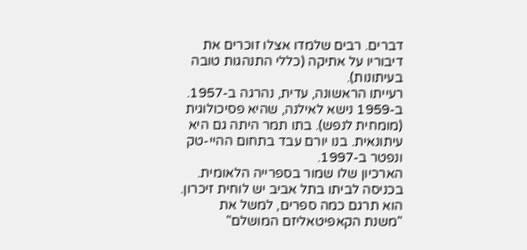דברים. רבים שלמדו אצלו זוכרים את דיבוריו על אתיקה (כללי התנהגות טובה בעיתונות).
רעייתו הראשונה, עדית, נהרגה ב-1957. ב-1959 נישא לאילנה, שהיא פסיכולוגית (מומחית לנפש). בתו תמר היתה גם היא עיתונאית. בנו יורם עבד בתחום ההיי-טק ונפטר ב-1997.
הארכיון שלו שמור בספרייה הלאומית. בכניסה לביתו בתל אביב יש לוחית זיכרון.
הוא תרגם כמה ספרים, למשל את "משנת הקאפיטאליזם המושלם"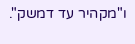ו"מקהיר עד דמשק".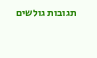תגובות גולשים